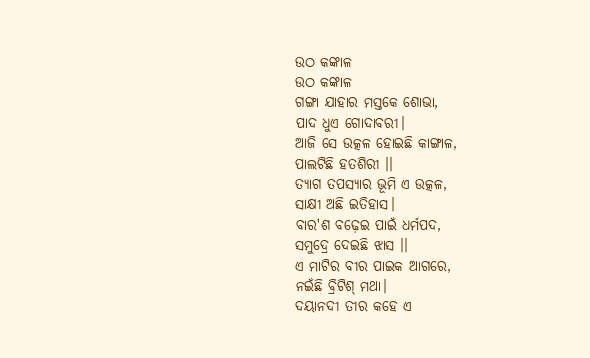ଉଠ କଙ୍କାଳ
ଉଠ କଙ୍କାଳ
ଗଙ୍ଗା ଯାହାର ମସ୍ତକେ ଶୋଭା,
ପାଦ ଧୁଏ ଗୋଦାବରୀ।
ଆଜି ସେ ଉତ୍କଳ ହୋଇଛି କାଙ୍ଗାଳ,
ପାଲଟିଛି ହତଶିରୀ ।।
ତ୍ୟାଗ ତପସ୍ୟାର ଭୂମି ଏ ଉତ୍କଳ,
ସାକ୍ଷୀ ଅଛି ଇତିହାସ।
ବାର'ଶ ବଢ଼େଇ ପାଇଁ ଧର୍ମପଦ,
ସମୁଦ୍ରେ ଦେଇଛି ଝାସ ।।
ଏ ମାଟିର ବୀର ପାଇକ ଆଗରେ,
ନଇଁଛି ବ୍ରିଟିଶ୍ ମଥା।
ଦୟାନଦୀ ତୀର କହେ ଏ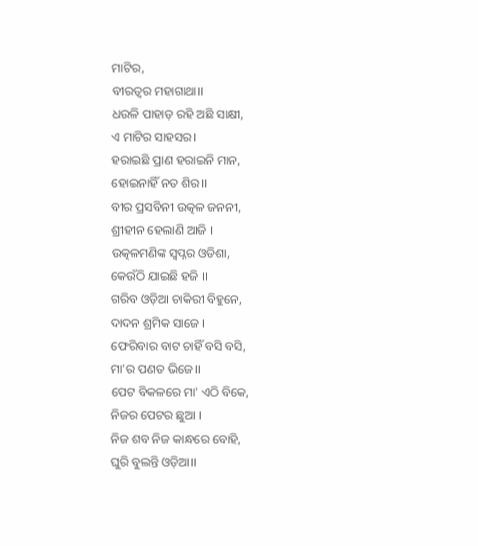ମାଟିର,
ବୀରତ୍ୱର ମହାଗାଥା।।
ଧଉଳି ପାହାଡ଼ ରହି ଅଛି ସାକ୍ଷୀ,
ଏ ମାଟିର ସାହସର।
ହରାଇଛି ପ୍ରାଣ ହରାଇନି ମାନ,
ହୋଇନାହିଁ ନତ ଶିର।।
ବୀର ପ୍ରସବିନୀ ଉତ୍କଳ ଜନନୀ,
ଶ୍ରୀହୀନ ହେଲାଣି ଆଜି ।
ଉତ୍କଳମଣିଙ୍କ ସ୍ୱପ୍ନର ଓଡିଶା,
କେଉଁଠି ଯାଇଛି ହଜି ।।
ଗରିବ ଓଡ଼ିଆ ଚାକିରୀ ବିହୁନେ,
ଦାଦନ ଶ୍ରମିକ ସାଜେ ।
ଫେରିବାର ବାଟ ଚାହିଁ ବସି ବସି,
ମା'ର ପଣତ ଭିଜେ।।
ପେଟ ବିକଳରେ ମା' ଏଠି ବିକେ,
ନିଜର ପେଟର ଛୁଆ ।
ନିଜ ଶବ ନିଜ କାନ୍ଧରେ ବୋହି,
ଘୁରି ବୁଲନ୍ତି ଓଡ଼ିଆ।।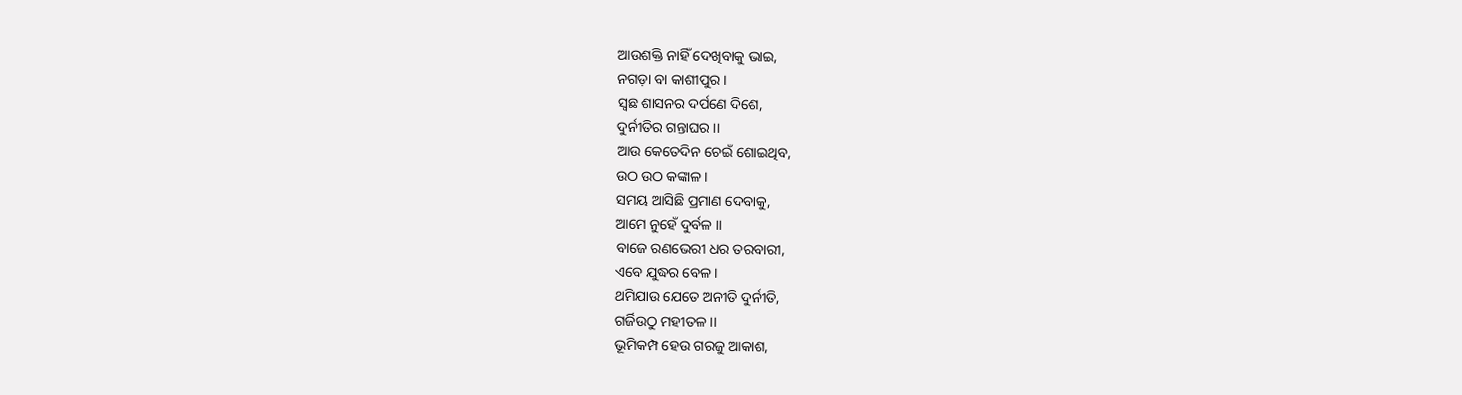ଆଉଶକ୍ତି ନାହିଁ ଦେଖିବାକୁ ଭାଇ,
ନଗଡ଼ା ବା କାଶୀପୁର ।
ସ୍ଵଛ ଶାସନର ଦର୍ପଣେ ଦିଶେ,
ଦୁର୍ନୀତିର ଗନ୍ତାଘର ।।
ଆଉ କେତେଦିନ ଚେଇଁ ଶୋଇଥିବ,
ଉଠ ଉଠ କଙ୍କାଳ ।
ସମୟ ଆସିଛି ପ୍ରମାଣ ଦେବାକୁ,
ଆମେ ନୁହେଁ ଦୁର୍ବଳ ।।
ବାଜେ ରଣଭେରୀ ଧର ତରବାରୀ,
ଏବେ ଯୁଦ୍ଧର ବେଳ।
ଥମିଯାଉ ଯେତେ ଅନୀତି ଦୁର୍ନୀତି,
ଗର୍ଜିଉଠୁ ମହୀତଳ ।।
ଭୂମିକମ୍ପ ହେଉ ଗରଜୁ ଆକାଶ,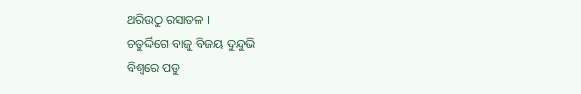ଥରିଉଠୁ ରସାତଳ ।
ଚତୁର୍ଦ୍ଦିଗେ ବାଜୁ ବିଜୟ ଦୁନ୍ଦୁଭି
ବିଶ୍ୱରେ ପଡୁ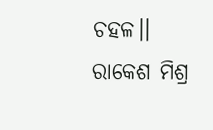ଚହଳ।।
ରାକେଶ ମିଶ୍ର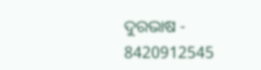ଦୁରଭାଷ - 8420912545